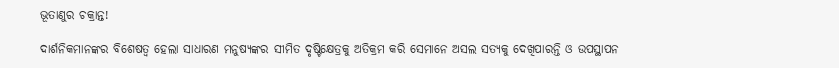ଭୂତାଣୁର ଚକ୍ରାନ୍ତ!

ଦାର୍ଶନିକମାନଙ୍କର ବିଶେଷତ୍ବ ହେଲା ସାଧାରଣ ମନୁଷ୍ୟଙ୍କର ସୀମିତ ଦୃଷ୍ଟିକ୍ଷେତ୍ରକୁ ଅତିକ୍ରମ କରି ସେମାନେ ଅସଲ ସତ୍ୟକୁ ଦେଖିପାରନ୍ତି ଓ ଉପସ୍ଥାପନ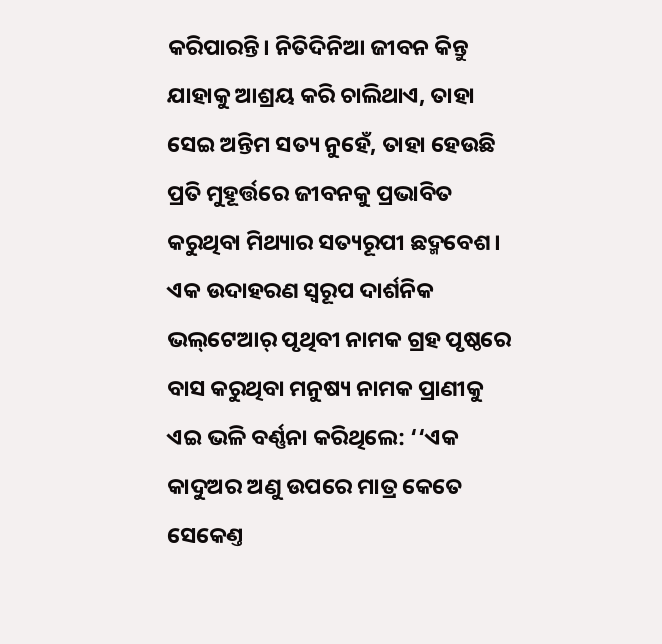କରିପାରନ୍ତି। ନିତିଦିନିଆ ଜୀବନ କିନ୍ତୁ ଯାହାକୁ ଆଶ୍ରୟ କରି ଚାଲିଥାଏ, ତାହା ସେଇ ଅନ୍ତିମ ସତ୍ୟ ନୁହେଁ, ତାହା ହେଉଛି ପ୍ରତି ମୁହୂର୍ତ୍ତରେ ଜୀବନକୁ ପ୍ରଭାବିତ କରୁଥିବା ମିଥ୍ୟାର ସତ୍ୟରୂପୀ ଛଦ୍ମବେଶ। ଏକ ଉଦାହରଣ ସ୍ବରୂପ ଦାର୍ଶନିକ ଭଲ୍‌ଟେଆର‌୍‌ ପୃଥିବୀ ନାମକ ଗ୍ରହ ପୃଷ୍ଠରେ ବାସ କରୁଥିବା ମନୁଷ୍ୟ ନାମକ ପ୍ରାଣୀକୁ ଏଇ ଭଳି ବର୍ଣ୍ଣନା କରିଥିଲେ: ‘‘ଏକ କାଦୁଅର ଅଣୁ ଉପରେ ମାତ୍ର କେତେ ସେକେଣ୍ତ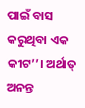ପାଇଁ ବାସ କରୁଥିବା ଏକ କୀଟ’’। ଅର୍ଥାତ୍‌ ଅନନ୍ତ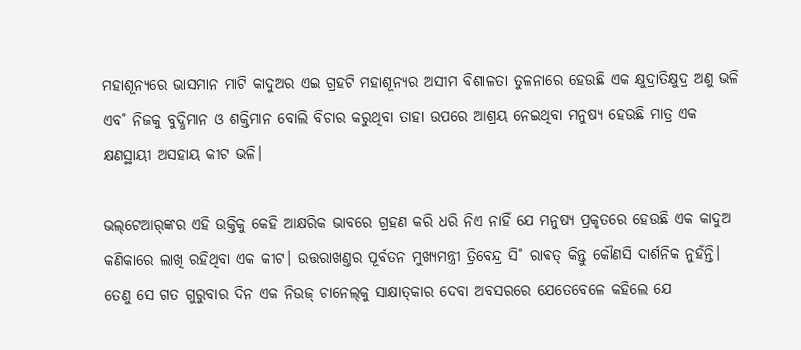ମହାଶୂନ୍ୟରେ ଭାସମାନ ମାଟି କାଦୁଅର ଏଇ ଗ୍ରହଟି ମହାଶୂନ୍ୟର ଅସୀମ ବିଶାଳତା ତୁଳନାରେ ହେଉଛି ଏକ କ୍ଷୁଦ୍ରାତିକ୍ଷୁଦ୍ର ଅଣୁ ଭଳି ଏବ˚ ନିଜକୁ ବୁଦ୍ଧିମାନ ଓ ଶକ୍ତିମାନ ବୋଲି ବିଚାର କରୁଥିବା ତାହା ଉପରେ ଆଶ୍ରୟ ନେଇଥିବା ମନୁଷ୍ୟ ହେଉଛି ମାତ୍ର ଏକ କ୍ଷଣସ୍ଥାୟୀ ଅସହାୟ କୀଟ ଭଳି।

ଭଲ୍‌ଟେଆର‌୍‌ଙ୍କର ଏହି ଉକ୍ତିକୁ କେହି ଆକ୍ଷରିକ ଭାବରେ ଗ୍ରହଣ କରି ଧରି ନିଏ ନାହିଁ ଯେ ମନୁଷ୍ୟ ପ୍ରକୃତରେ ହେଉଛି ଏକ କାଦୁଅ କଣିକାରେ ଲାଖି ରହିଥିବା ଏକ କୀଟ। ଉତ୍ତରାଖଣ୍ତର ପୂର୍ବତନ ମୁଖ୍ୟମନ୍ତ୍ରୀ ତ୍ରିବେନ୍ଦ୍ର ସି˚ ରାଵତ୍‌ କିନ୍ତୁ କୌଣସି ଦାର୍ଶନିକ ନୁହଁନ୍ତି। ତେଣୁ ସେ ଗତ ଗୁରୁବାର ଦିନ ଏକ ନିଉଜ୍‌ ଚାନେଲ୍‌କୁ ସାକ୍ଷାତ୍‌କାର ଦେବା ଅବସରରେ ଯେତେବେଳେ କହିଲେ ଯେ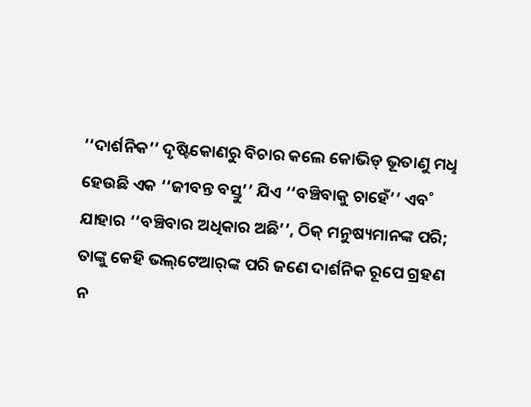‘‘ଦାର୍ଶନିକ’’ ଦୃଷ୍ଟିକୋଣରୁ ବିଚାର କଲେ କୋଭିଡ୍‌ ଭୂତାଣୁ ମଧୢ ହେଉଛି ଏକ ‘‘ଜୀବନ୍ତ ବସ୍ତୁ’’ ଯିଏ ‘‘ବଞ୍ଚିବାକୁ ଚାହେଁ’’ ଏବ˚ ଯାହାର ‘‘ବଞ୍ଚିବାର ଅଧିକାର ଅଛି’’, ଠିକ୍‌ ମନୁଷ୍ୟମାନଙ୍କ ପରି; ତାଙ୍କୁ କେହି ଭଲ୍‌ଟେଆର‌୍‌ଙ୍କ ପରି ଜଣେ ଦାର୍ଶନିକ ରୂପେ ଗ୍ରହଣ ନ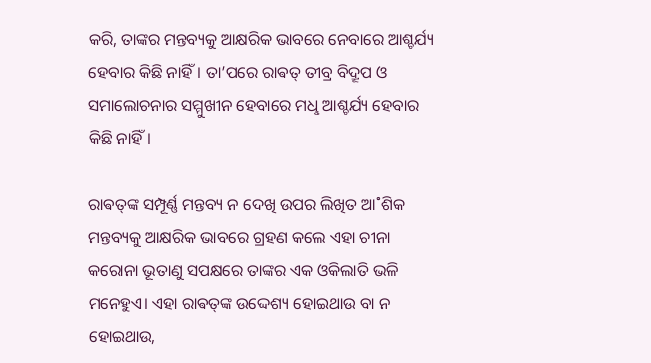କରି, ତାଙ୍କର ମନ୍ତବ୍ୟକୁ ଆକ୍ଷରିକ ଭାବରେ ନେବାରେ ଆଶ୍ଚର୍ଯ୍ୟ ହେବାର କିଛି ନାହିଁ। ତା’ପରେ ରାଵତ୍‌ ତୀବ୍ର ବିଦ୍ରୂପ ଓ ସମାଲୋଚନାର ସମ୍ମୁଖୀନ ହେବାରେ ମଧୢ ଆଶ୍ଚର୍ଯ୍ୟ ହେବାର କିଛି ନାହିଁ।

ରାଵତ୍‌ଙ୍କ ସମ୍ପୂର୍ଣ୍ଣ ମନ୍ତବ୍ୟ ନ ଦେଖି ଉପର ଲିଖିତ ଆ˚ଶିକ ମନ୍ତବ୍ୟକୁ ଆକ୍ଷରିକ ଭାବରେ ଗ୍ରହଣ କଲେ ଏହା ଚୀନା କରୋନା ଭୂତାଣୁ ସପକ୍ଷରେ ତାଙ୍କର ଏକ ଓକିଲାତି ଭଳି ମନେହୁଏ। ଏହା ରାଵତ୍‌ଙ୍କ ଉଦ୍ଦେଶ୍ୟ ହୋଇଥାଉ ବା ନ ହୋଇଥାଉ,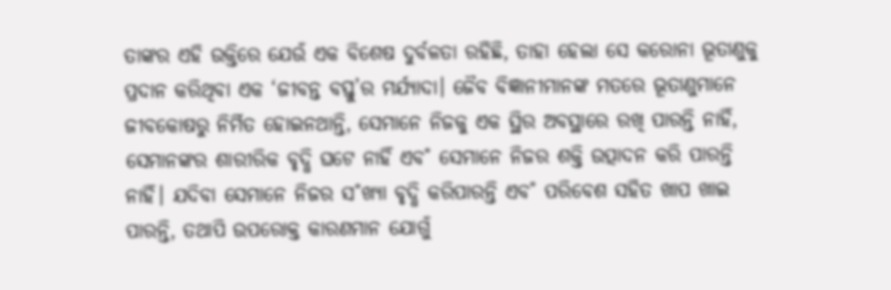ତାଙ୍କର ଏହି ଉକ୍ତିରେ ଯେଉଁ ଏକ ବିଶେଷ ଦୁର୍ବଳତା ରହିଛି, ତାହା ହେଲା ସେ କରୋନା ଭୂତାଣୁକୁ ପ୍ରଦାନ କରିଥିବା ଏକ ‘ଜୀବନ୍ତ ବସ୍ତୁ’ର ମର୍ଯ୍ୟାଦା। ଜୈବ ବିଜ୍ଞାନୀମାନଙ୍କ ମତରେ ଭୂତାଣୁମାନେ ଜୀବକୋଷରୁ ନିର୍ମିତ ହୋଇନଥାନ୍ତି, ସେମାନେ ନିଜକୁ ଏକ ସ୍ଥିର ଅବସ୍ଥାରେ ରଖି ପାରନ୍ତି ନାହିଁ, ସେମାନଙ୍କର ଶାରୀରିକ ବୃଦ୍ଧି ଘଟେ ନାହିଁ ଏବ˚ ସେମାନେ ନିଜର ଶକ୍ତି ଉତ୍ପାଦନ କରି ପାରନ୍ତି ନାହିଁ। ଯଦିବା ସେମାନେ ନିଜର ସ˚ଖ୍ୟା ବୃଦ୍ଧି କରିପାରନ୍ତି ଏବ˚ ପରିବେଶ ସହିତ ଖାପ ଖାଇ ପାରନ୍ତି, ତଥାପି ଉପରୋକ୍ତ କାରଣମାନ ଯୋଗୁଁ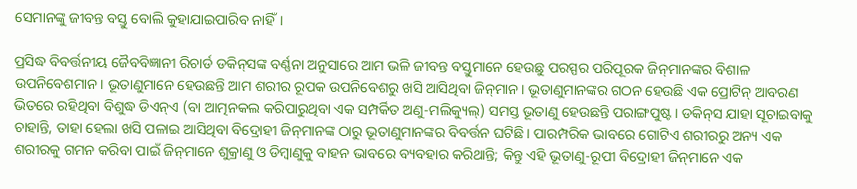ସେମାନଙ୍କୁ ଜୀବନ୍ତ ବସ୍ତୁ ବୋଲି କୁହାଯାଇପାରିବ ନାହିଁ।

ପ୍ରସିଦ୍ଧ ବିବର୍ତ୍ତନୀୟ ଜୈବବିଜ୍ଞାନୀ ରିଚାର୍ଡ ଡକିନ୍‌ସଙ୍କ ବର୍ଣ୍ଣନା ଅନୁସାରେ ଆମ ଭଳି ଜୀବନ୍ତ ବସ୍ତୁମାନେ ହେଉଛୁ ପରସ୍ପର ପରିପୂରକ ଜିନ୍‌ମାନଙ୍କର ବିଶାଳ ଉପନିବେଶମାନ। ଭୂତାଣୁମାନେ ହେଉଛନ୍ତି ଆମ ଶରୀର ରୂପକ ଉପନିବେଶରୁ ଖସି ଆସିଥିବା ଜିନ୍‌ମାନ। ଭୂତାଣୁମାନଙ୍କର ଗଠନ ହେଉଛି ଏକ ପ୍ରୋଟିନ୍‌ ଆବରଣ ଭିତରେ ରହିଥିବା ବିଶୁଦ୍ଧ ଡିଏନ୍‌ଏ (ବା ଆତ୍ମନକଲ କରିପାରୁଥିବା ଏକ ସମ୍ପର୍କିତ ଅଣୁ-ମଲିକ୍ୟୁଲ୍‌) ସମସ୍ତ ଭୂତାଣୁ ହେଉଛନ୍ତି ପରାଙ୍ଗପୁଷ୍ଟ। ଡକିନ୍‌ସ ଯାହା ସୂଚାଇବାକୁ ଚାହାନ୍ତି, ତାହା ହେଲା ଖସି ପଳାଇ ଆସିଥିବା ବିଦ୍ରୋହୀ ଜିନ୍‌ମାନଙ୍କ ଠାରୁ ଭୂତାଣୁମାନଙ୍କର ବିବର୍ତ୍ତନ ଘଟିଛି। ପାରମ୍ପରିକ ଭାବରେ ଗୋଟିଏ ଶରୀରରୁ ଅନ୍ୟ ଏକ ଶରୀରକୁ ଗମନ କରିବା ପାଇଁ ଜିନ୍‌ମାନେ ଶୁକ୍ରାଣୁ ଓ ଡିମ୍ବାଣୁକୁ ବାହନ ଭାବରେ ବ୍ୟବହାର କରିଥାନ୍ତି; କିନ୍ତୁ ଏହି ଭୂତାଣୁ-ରୂପୀ ବିଦ୍ରୋହୀ ଜିନ୍‌ମାନେ ଏକ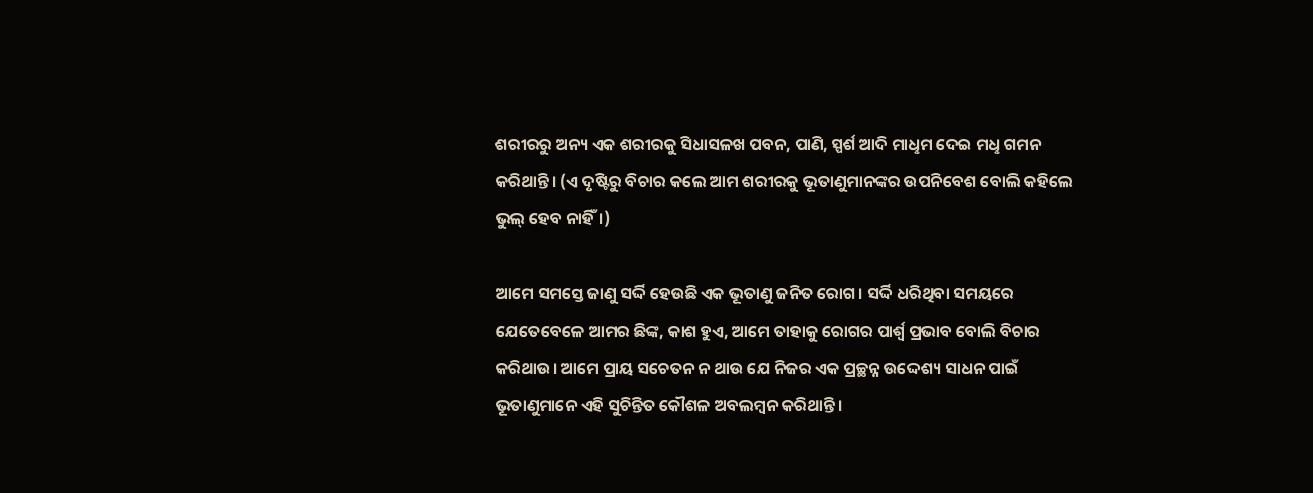ଶରୀରରୁ ଅନ୍ୟ ଏକ ଶରୀରକୁ ସିଧାସଳଖ ପବନ, ପାଣି, ସ୍ପର୍ଶ ଆଦି ମାଧୢମ ଦେଇ ମଧୢ ଗମନ କରିଥାନ୍ତି। (ଏ ଦୃଷ୍ଟିରୁ ବିଚାର କଲେ ଆମ ଶରୀରକୁ ଭୂତାଣୁମାନଙ୍କର ଉପନିବେଶ ବୋଲି କହିଲେ ଭୁଲ୍‌ ହେବ ନାହିଁ।)

ଆମେ ସମସ୍ତେ ଜାଣୁ ସର୍ଦ୍ଦି ହେଉଛି ଏକ ଭୂତାଣୁ ଜନିତ ରୋଗ। ସର୍ଦ୍ଦି ଧରିଥିବା ସମୟରେ ଯେତେବେଳେ ଆମର ଛିଙ୍କ, କାଶ ହୁଏ, ଆମେ ତାହାକୁ ରୋଗର ପାର୍ଶ୍ବ ପ୍ରଭାବ ବୋଲି ବିଚାର କରିଥାଉ। ଆମେ ପ୍ରାୟ ସଚେତନ ନ ଥାଉ ଯେ ନିଜର ଏକ ପ୍ରଚ୍ଛନ୍ନ ଉଦ୍ଦେଶ୍ୟ ସାଧନ ପାଇଁ ଭୂତାଣୁମାନେ ଏହି ସୁଚିନ୍ତିତ କୌଶଳ ଅବଲମ୍ବନ କରିଥାନ୍ତି।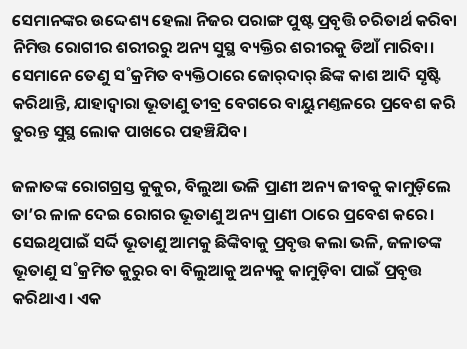ସେମାନଙ୍କର ଉଦ୍ଦେଶ୍ୟ ହେଲା ନିଜର ପରାଙ୍ଗ ପୁଷ୍ଟ ପ୍ରବୃତ୍ତି ଚରିତାର୍ଥ କରିବା ନିମିତ୍ତ ରୋଗୀର ଶରୀରରୁ ଅନ୍ୟ ସୁସ୍ଥ ବ୍ୟକ୍ତିର ଶରୀରକୁ ଡିଆଁ ମାରିବା। ସେମାନେ ତେଣୁ ସ˚କ୍ରମିତ ବ୍ୟକ୍ତିଠାରେ ଜୋର‌୍‌ଦାର‌୍‌ ଛିଙ୍କ କାଶ ଆଦି ସୃଷ୍ଟି କରିଥାନ୍ତି, ଯାହାଦ୍ବାରା ଭୂତାଣୁ ତୀବ୍ର ବେଗରେ ବାୟୁମଣ୍ତଳରେ ପ୍ରବେଶ କରି ତୁରନ୍ତ ସୁସ୍ଥ ଲୋକ ପାଖରେ ପହଞ୍ଚିଯିବ।

ଜଳାତଙ୍କ ରୋଗଗ୍ରସ୍ତ କୁକୁର, ବିଲୁଆ ଭଳି ପ୍ରାଣୀ ଅନ୍ୟ ଜୀବକୁ କାମୁଡ଼ିଲେ ତା’ର ଳାଳ ଦେଇ ରୋଗର ଭୂତାଣୁ ଅନ୍ୟ ପ୍ରାଣୀ ଠାରେ ପ୍ରବେଶ କରେ। ସେଇଥିପାଇଁ ସର୍ଦ୍ଦି ଭୂତାଣୁ ଆମକୁ ଛିଙ୍କିବାକୁ ପ୍ରବୃତ୍ତ କଲା ଭଳି, ଜଳାତଙ୍କ ଭୂତାଣୁ ସ˚କ୍ରମିତ କୁରୁର ବା ବିଲୁଆକୁ ଅନ୍ୟକୁ କାମୁଡ଼ିବା ପାଇଁ ପ୍ରବୃତ୍ତ କରିଥାଏ। ଏକ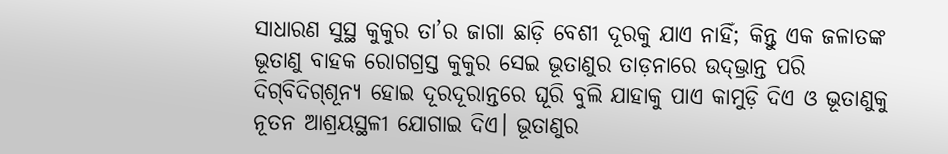ସାଧାରଣ ସୁସ୍ଥ କୁକୁର ତା’ର ଜାଗା ଛାଡ଼ି ବେଶୀ ଦୂରକୁ ଯାଏ ନାହିଁ; କିନ୍ତୁ ଏକ ଜଳାତଙ୍କ ଭୂତାଣୁ ବାହକ ରୋଗଗ୍ରସ୍ତ କୁକୁର ସେଇ ଭୂତାଣୁର ତାଡ଼ନାରେ ଉଦ୍‌ଭ୍ରାନ୍ତ ପରି ଦିଗ୍‌ବିଦିଗ୍‌‍ଶୂନ୍ୟ ହୋଇ ଦୂରଦୂରାନ୍ତରେ ଘୂରି ବୁଲି ଯାହାକୁ ପାଏ କାମୁଡ଼ି ଦିଏ ଓ ଭୂତାଣୁକୁ ନୂତନ ଆଶ୍ରୟସ୍ଥଳୀ ଯୋଗାଇ ଦିଏ। ଭୂତାଣୁର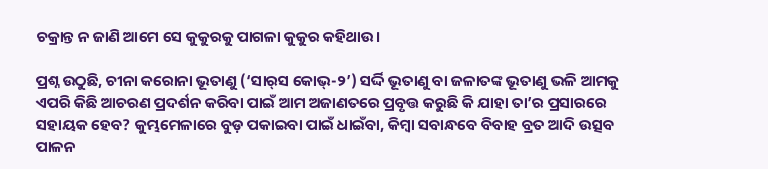ଚକ୍ରାନ୍ତ ନ ଜାଣି ଆମେ ସେ କୁକୁରକୁ ପାଗଳା କୁକୁର କହିଥାଉ।

ପ୍ରଶ୍ନ ଉଠୁଛି, ଚୀନା କରୋନା ଭୂତାଣୁ (‘ସାର‌୍‌ସ କୋଭ୍‌-୨’) ସର୍ଦ୍ଦି ଭୂତାଣୁ ବା ଜଳାତଙ୍କ ଭୂତାଣୁ ଭଳି ଆମକୁ ଏପରି କିଛି ଆଚରଣ ପ୍ରଦର୍ଶନ କରିବା ପାଇଁ ଆମ ଅଜାଣତରେ ପ୍ରବୃତ୍ତ କରୁଛି କି ଯାହା ତା’ର ପ୍ରସାରରେ ସହାୟକ ହେବ? କୁମ୍ଭମେଳାରେ ବୁଡ଼ ପକାଇବା ପାଇଁ ଧାଇଁବା, କିମ୍ବା ସବାନ୍ଧବେ ବିବାହ ବ୍ରତ ଆଦି ଉତ୍ସବ ପାଳନ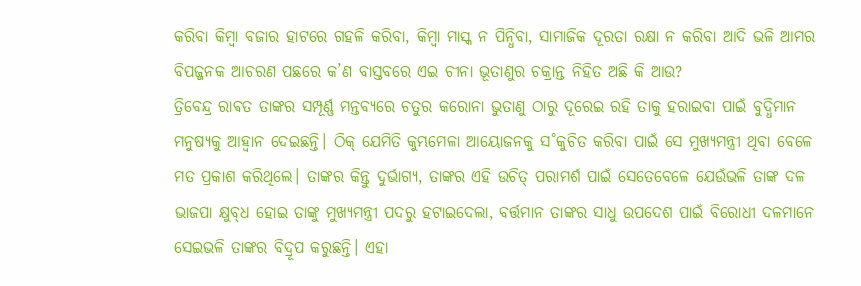କରିବା କିମ୍ବା ବଜାର ହାଟରେ ଗହଳି କରିବା, କିମ୍ବା ମାସ୍କ ନ ପିନ୍ଧିବା, ସାମାଜିକ ଦୂରତା ରକ୍ଷା ନ କରିବା ଆଦି ଭଳି ଆମର ବିପଜ୍ଜନକ ଆଚରଣ ପଛରେ କ’ଣ ବାସ୍ତବରେ ଏଇ ଚୀନା ଭୂତାଣୁର ଚକ୍ରାନ୍ତ ନିହିତ ଅଛି କି ଆଉ?
ତ୍ରିବେନ୍ଦ୍ର ରାଵତ ତାଙ୍କର ସମ୍ପୂର୍ଣ୍ଣ ମନ୍ତବ୍ୟରେ ଚତୁର କରୋନା ଭୁତାଣୁ ଠାରୁ ଦୂରେଇ ରହି ତାକୁ ହରାଇବା ପାଇଁ ବୁଦ୍ଧିମାନ ମନୁଷ୍ୟକୁ ଆହ୍ବାନ ଦେଇଛନ୍ତି। ଠିକ୍‌ ଯେମିତି କୁମ୍ଭମେଳା ଆୟୋଜନକୁ ସ˚କୁଚିତ କରିବା ପାଇଁ ସେ ମୁଖ୍ୟମନ୍ତ୍ରୀ ଥିବା ବେଳେ ମତ ପ୍ରକାଶ କରିଥିଲେ। ତାଙ୍କର କିନ୍ତୁ ଦୁର୍ଭାଗ୍ୟ, ତାଙ୍କର ଏହି ଉଚିତ୍‌ ପରାମର୍ଶ ପାଇଁ ସେତେବେଳେ ଯେଉଁଭଳି ତାଙ୍କ ଦଳ ଭାଜପା କ୍ଷୁବ୍‌ଧ ହୋଇ ତାଙ୍କୁ ମୁଖ୍ୟମନ୍ତ୍ରୀ ପଦରୁ ହଟାଇଦେଲା, ବର୍ତ୍ତମାନ ତାଙ୍କର ସାଧୁ ଉପଦେଶ ପାଇଁ ବିରୋଧୀ ଦଳମାନେ ସେଇଭଳି ତାଙ୍କର ବିଦ୍ରୂପ କରୁଛନ୍ତି। ଏହା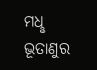ମଧୢ ଭୂତାଣୁର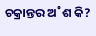ଚକ୍ରାନ୍ତର ଅ˚ଶ କି?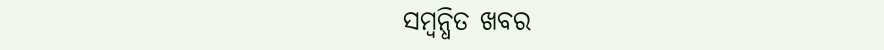ସମ୍ବନ୍ଧିତ ଖବର